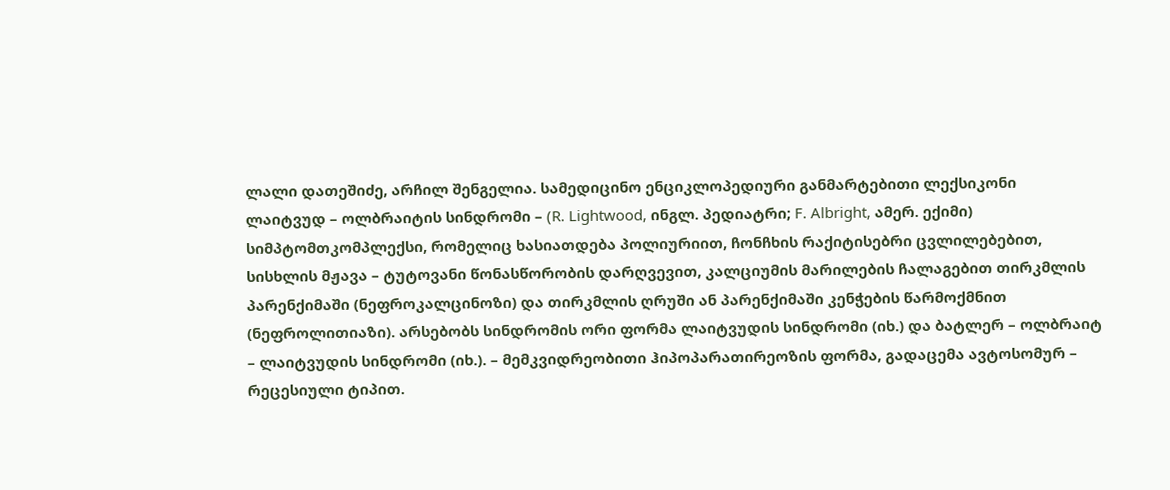ლალი დათეშიძე, არჩილ შენგელია. სამედიცინო ენციკლოპედიური განმარტებითი ლექსიკონი
ლაიტვუდ – ოლბრაიტის სინდრომი – (R. Lightwood, ინგლ. პედიატრი; F. Albright, ამერ. ექიმი) სიმპტომთკომპლექსი, რომელიც ხასიათდება პოლიურიით, ჩონჩხის რაქიტისებრი ცვლილებებით, სისხლის მჟავა – ტუტოვანი წონასწორობის დარღვევით, კალციუმის მარილების ჩალაგებით თირკმლის პარენქიმაში (ნეფროკალცინოზი) და თირკმლის ღრუში ან პარენქიმაში კენჭების წარმოქმნით (ნეფროლითიაზი). არსებობს სინდრომის ორი ფორმა ლაიტვუდის სინდრომი (იხ.) და ბატლერ – ოლბრაიტ – ლაიტვუდის სინდრომი (იხ.). – მემკვიდრეობითი ჰიპოპარათირეოზის ფორმა, გადაცემა ავტოსომურ – რეცესიული ტიპით.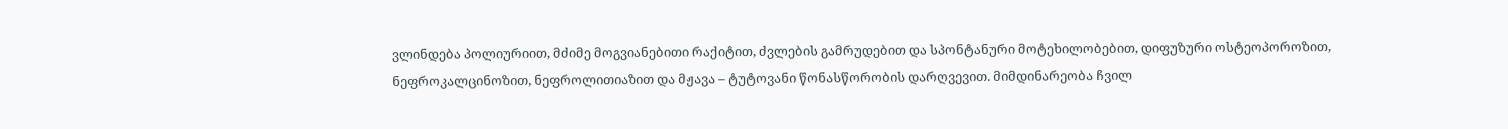ვლინდება პოლიურიით, მძიმე მოგვიანებითი რაქიტით, ძვლების გამრუდებით და სპონტანური მოტეხილობებით, დიფუზური ოსტეოპოროზით, ნეფროკალცინოზით, ნეფროლითიაზით და მჟავა – ტუტოვანი წონასწორობის დარღვევით. მიმდინარეობა ჩვილ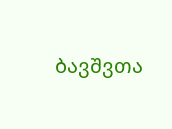ბავშვთა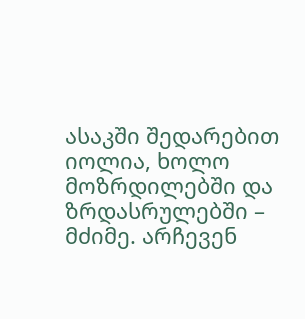ასაკში შედარებით იოლია, ხოლო მოზრდილებში და ზრდასრულებში – მძიმე. არჩევენ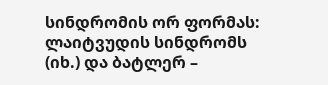სინდრომის ორ ფორმას: ლაიტვუდის სინდრომს (იხ.) და ბატლერ –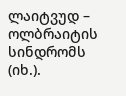ლაიტვუდ – ოლბრაიტის სინდრომს (იხ.).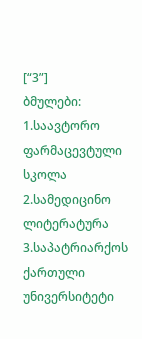[“3”]
ბმულები: 1.საავტორო ფარმაცევტული სკოლა 2.სამედიცინო ლიტერატურა 3.საპატრიარქოს ქართული უნივერსიტეტი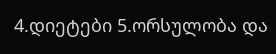4.დიეტები 5.ორსულობა და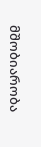მშობიარობა